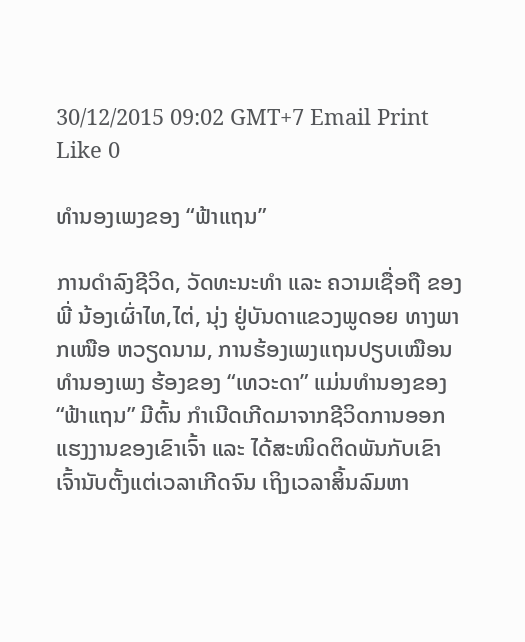30/12/2015 09:02 GMT+7 Email Print Like 0

ທຳນອງເພງຂອງ “ຟ້າແຖນ”

ການດຳລົງຊີວິດ, ວັດທະນະທຳ ແລະ ຄວາມເຊື່ອຖື ຂອງພີ່ ນ້ອງເຜົ່າໄທ,ໄຕ່, ນຸ່ງ ຢູ່ບັນດາແຂວງພູດອຍ ທາງພາກເໜືອ ຫວຽດນາມ, ການຮ້ອງເພງແຖນປຽບເໝືອນ ທຳນອງເພງ ຮ້ອງຂອງ “ເທວະດາ” ແມ່ນທຳນອງຂອງ “ຟ້າແຖນ” ມີຕົ້ນ ກຳເນີດເກີດມາຈາກຊີວິດການອອກແຮງງານຂອງເຂົາເຈົ້າ ແລະ ໄດ້ສະໜິດຕິດພັນກັບເຂົາເຈົ້ານັບຕັ້ງແຕ່ເວລາເກີດຈົນ ເຖິງເວລາສິ້ນລົມຫາ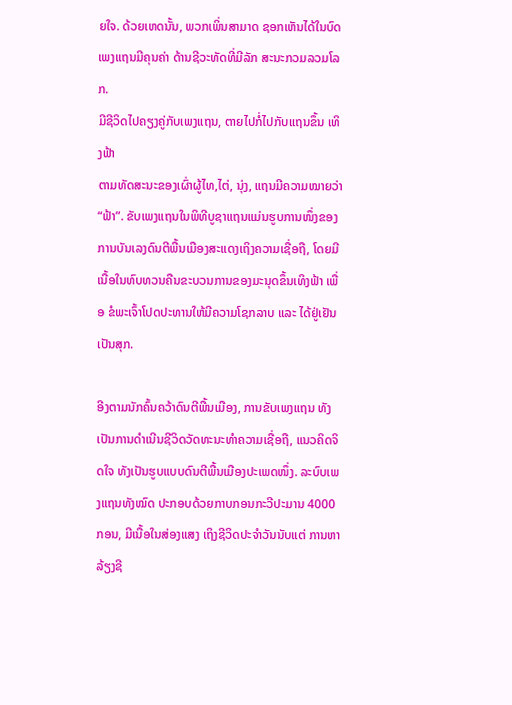ຍໃຈ. ດ້ວຍເຫດນັ້ນ, ພວກເພິ່ນສາມາດ ຊອກເຫັນໄດ້ໃນບົດເພງແຖນມີຄຸນຄ່າ ດ້ານຊີວະທັດທີ່ມີລັກ ສະນະກວມລວມໂລກ.
ມີຊີວິດໄປຄຽງຄູ່ກັບເພງແຖນ, ຕາຍໄປກໍ່ໄປກັບແຖນຂຶ້ນ ເທິງຟ້າ
ຕາມທັດສະນະຂອງເຜົ່າຜູ້ໄທ,ໄຕ່, ນຸ່ງ, ແຖນມີຄວາມໝາຍວ່າ “ຟ້າ”. ຂັບເພງແຖນໃນພິທີບູຊາແຖນແມ່ນຮູບການໜຶ່ງຂອງ ການບັນເລງດົນຕີພື້ນເມືອງສະແດງເຖິງຄວາມເຊື່ອຖື, ໂດຍມີ ເນື້ອໃນທົບທວນຄືນຂະບວນການຂອງມະນຸດຂຶ້ນເທິງຟ້າ ເພື່ອ ຂໍພະເຈົ້າໂປດປະທານໃຫ້ມີຄວາມໂຊກລາບ ແລະ ໄດ້ຢູ່ເຢັນເປັນສຸກ.

ອີງຕາມນັກຄົ້ນຄວ້າດົນຕີພື້ນເມືອງ, ການຂັບເພງແຖນ ທັງເປັນການດຳເນີນຊີວິດວັດທະນະທຳຄວາມເຊື່ອຖື, ແນວຄິດຈິດໃຈ ທັງເປັນຮູບແບບດົນຕີພື້ນເມືອງປະເພດໜຶ່ງ. ລະບົບເພງແຖນທັງໝົດ ປະກອບດ້ວຍກາບກອນກະວີປະມານ 4000 ກອນ, ມີເນື້ອໃນສ່ອງແສງ ເຖິງຊີວິດປະຈຳວັນນັບແຕ່ ການຫາລ້ຽງຊີ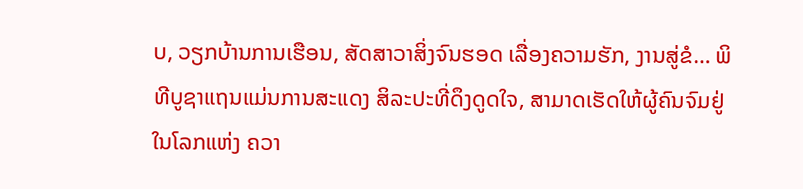ບ, ວຽກບ້ານການເຮືອນ, ສັດສາວາສິ່ງຈົນຮອດ ເລື່ອງຄວາມຮັກ, ງານສູ່ຂໍ… ພິທີບູຊາແຖນແມ່ນການສະແດງ ສິລະປະທີ່ດຶງດູດໃຈ, ສາມາດເຮັດໃຫ້ຜູ້ຄົນຈົມຢູ່ໃນໂລກແຫ່ງ ຄວາ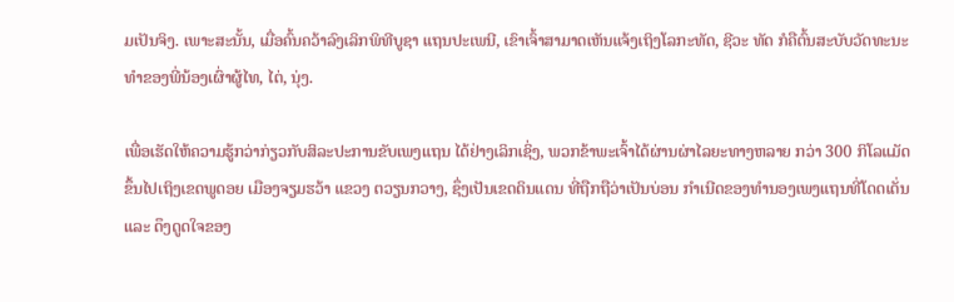ມເປັນຈິງ. ເພາະສະນັ້ນ, ເມື່ອຄົ້ນຄວ້າລົງເລິກພິທີບູຊາ ແຖນປະເພນີ, ເຂົາເຈົ້າສາມາດເຫັນແຈ້ງເຖິງໂລກະທັດ, ຊີວະ ທັດ ກໍຄືຕົ້ນສະບັບວັດທະນະທຳຂອງພີ່ນ້ອງເຜົ່າຜູ້ໄທ, ໄຕ່, ນຸ່ງ.

ເພື່ອເຮັດໃຫ້ຄວາມຮູ້ກວ່າກ່ຽວກັບສິລະປະການຂັບເພງແຖນ ໄດ້ຢ່າງເລິກເຊິ່ງ, ພວກຂ້າພະເຈົ້າໄດ້ຜ່ານຜ່າໄລຍະທາງຫລາຍ ກວ່າ 300 ກິໂລແມັດຂຶ້ນໄປເຖິງເຂດພູດອຍ ເມືອງຈຽມຮວ້າ ແຂວງ ຕວຽນກວາງ, ຊຶ່ງເປັນເຂດດິນແດນ ທີ່ຖືກຖືວ່າເປັນບ່ອນ ກຳເນີດຂອງທຳນອງເພງແຖນທີ່ໂດດເດັ່ນ ແລະ ດຶງດູດໃຈຂອງ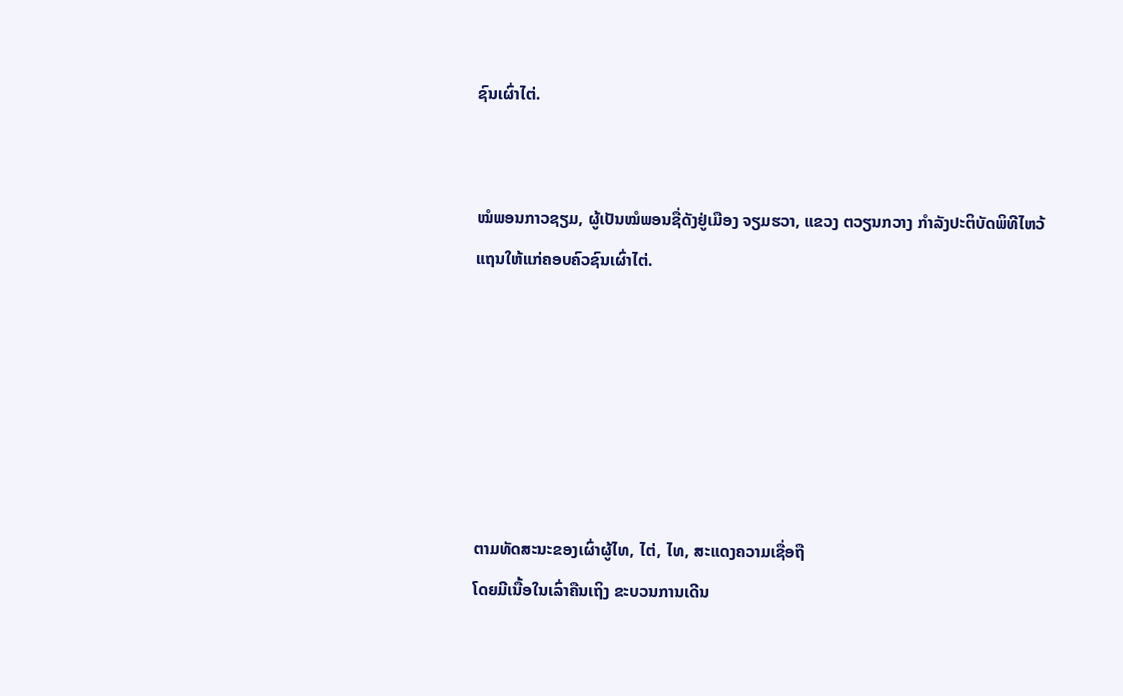ຊົນເຜົ່າໄຕ່.


ໝໍພອນກາວຊຽມ, ຜູ້ເປັນໝໍພອນຊື່ດັງຢູ່ເມືອງ ຈຽມຮວາ, ແຂວງ ຕວຽນກວາງ ກຳລັງປະຕິບັດພິທີໄຫວ້ແຖນໃຫ້ແກ່ຄອບຄົວຊົນເຜົ່າໄຕ່.






ຕາມທັດສະນະຂອງເຜົ່າຜູ້ໄທ, ໄຕ່, ໄທ, ສະແດງຄວາມເຊື່ອຖື
ໂດຍມີເນື້ອໃນເລົ່າຄືນເຖິງ ຂະບວນການເດີນ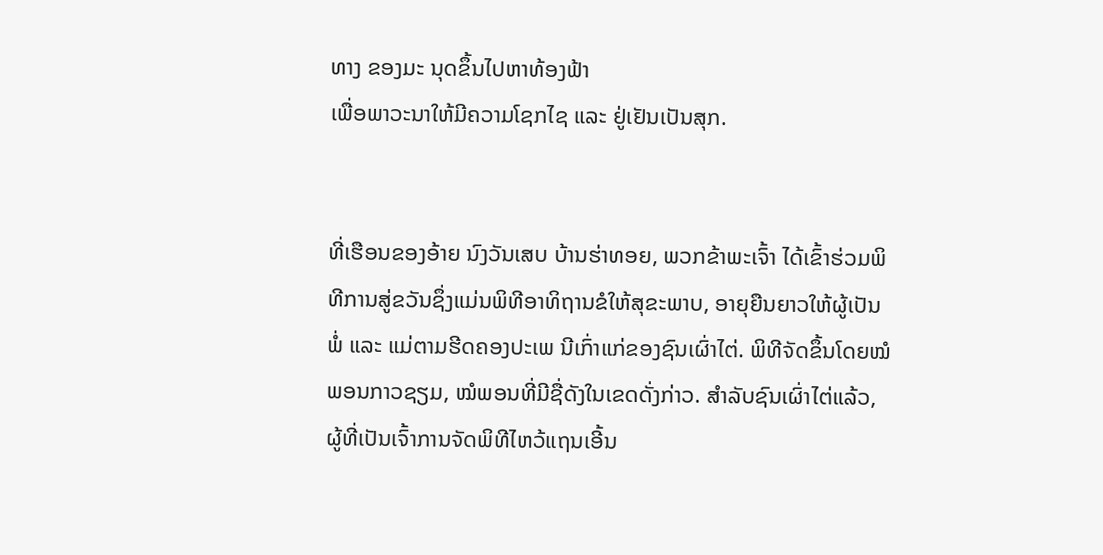ທາງ ຂອງມະ ນຸດຂຶ້ນໄປຫາທ້ອງຟ້າ
ເພື່ອພາວະນາໃຫ້ມີຄວາມໂຊກໄຊ ແລະ ຢູ່ເຢັນເປັນສຸກ.


ທີ່ເຮືອນຂອງອ້າຍ ນົງວັນເສບ ບ້ານຮ່າທອຍ, ພວກຂ້າພະເຈົ້າ ໄດ້ເຂົ້າຮ່ວມພິທີການສູ່ຂວັນຊຶ່ງແມ່ນພິທີອາທິຖານຂໍໃຫ້ສຸຂະພາບ, ອາຍຸຍືນຍາວໃຫ້ຜູ້ເປັນພ່ໍ ແລະ ແມ່ຕາມຮີດຄອງປະເພ ນີເກົ່າແກ່ຂອງຊົນເຜົ່າໄຕ່. ພິທີຈັດຂຶ້ນໂດຍໝໍພອນກາວຊຽມ, ໝໍພອນທີ່ມີຊື່ດັງໃນເຂດດັ່ງກ່າວ. ສຳລັບຊົນເຜົ່າໄຕ່ແລ້ວ, ຜູ້ທີ່ເປັນເຈົ້າການຈັດພິທີໄຫວ້ແຖນເອີ້ນ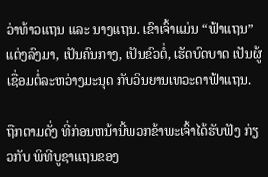ວ່າທ້າວແຖນ ແລະ ນາງແຖນ. ເຂົາເຈົ້າແມ່ນ “ຟ້າແຖນ” ແຕ່ງລົງມາ, ເປັນຄົນກາງ, ເປັນຂົວຕ່ໍ, ເຮັດບົດບາດ ເປັນຜູ້ເຊື່ອມຕໍ່ລະຫວ່າງມະນຸດ ກັບວິນຍານເທວະດາຟ້າແຖນ.

ຖືກຕາມດັ່ງ ທີ່ກ່ອນຫນ້ານີ້ພວກຂ້າພະເຈົ້າໄດ້ຮັບຟັງ ກ່ຽວກັບ ພິທີບູຊາແຖນຂອງ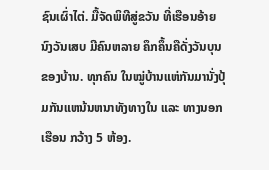ຊົນເຜົ່າໄຕ່. ມື້ຈັດພິທີສູ່ຂວັນ ທີ່ເຮືອນອ້າຍ ນົງວັນເສບ ມີຄົນຫລາຍ ຄຶກຄຶ້ນຄືດັ່ງວັນບຸນຂອງບ້ານ. ທຸກຄົນ ໃນໝູ່ບ້ານແຫ່ກັນມານັ່ງປຸ້ມກັນແຫນ້ນຫນາທັງທາງໃນ ແລະ ທາງນອກເຮືອນ ກວ້າງ 5 ຫ້ອງ.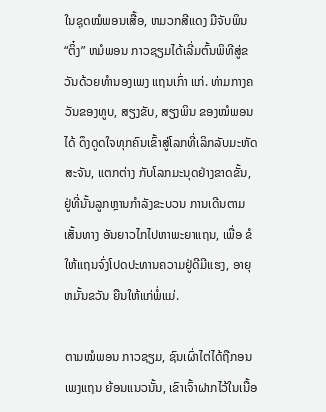ໃນຊຸດໝໍພອນເສື້ອ, ຫມວກສີແດງ ມືຈັບພິນ “ຕິ໋ງ” ຫມໍພອນ ກາວຊຽມໄດ້ເລີ່ມຕົ້ນພິທີສູ່ຂວັນດ້ວຍທຳນອງເພງ ແຖນເກົ່າ ແກ່. ທ່າມກາງຄວັນຂອງທູບ, ສຽງຂັບ, ສຽງພິນ ຂອງໝໍພອນໄດ້ ດຶງດູດໃຈທຸກຄົນເຂົ້າສູ່ໂລກທີ່ເລິກລັບມະຫັດສະຈັນ, ແຕກຕ່າງ ກັບໂລກມະນຸດຢ່າງຂາດຂັ້ນ, ຢູ່ທີ່ນັ້ນລູກຫຼານກຳລັງຂະບວນ ການເດີນຕາມເສັ້ນທາງ ອັນຍາວໄກໄປຫາພະຍາແຖນ, ເພື່ອ ຂໍໃຫ້ແຖນຈົ່ງໂປດປະທານຄວາມຢູ່ດີມີແຮງ, ອາຍຸຫມັ້ນຂວັນ ຍືນໃຫ້ແກ່ພ່ໍແມ່.

ຕາມໝໍພອນ ກາວຊຽມ, ຊົນເຜົ່າໄຕ່ໄດ້ຖືກອນເພງແຖນ ຍ້ອນແນວນັ້ນ, ເຂົາເຈົ້າຝາກໄວ້ໃນເນື້ອ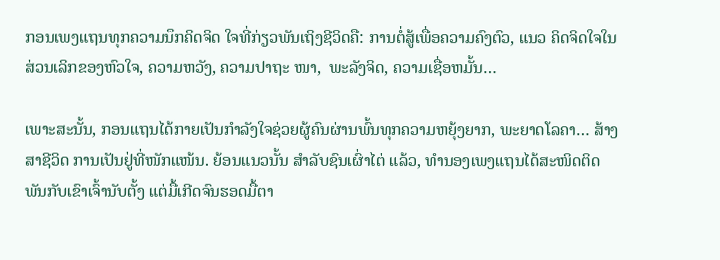ກອນເພງແຖນທຸກຄວາມນຶກຄິດຈິດ ໃຈທີ່ກ່ຽວພັນເຖິງຊີວິດຄື: ການຕ່ໍສູ້ເພື່ອຄວາມຄົງຕົວ, ແນວ ຄິດຈິດໃຈໃນສ່ວນເລິກຂອງຫົວໃຈ, ຄວາມຫວັງ, ຄວາມປາຖະ ໜາ,  ພະລັງຈິດ, ຄວາມເຊື່ອຫມັ້ນ…

ເພາະສະນັ້ນ, ກອນແຖນໄດ້ກາຍເປັນກຳລັງໃຈຊ່ວຍຜູ້ຄົນຜ່ານພົ້ນທຸກຄວາມຫຍຸ້ງຍາກ, ພະຍາດໂລຄາ… ສ້າງສາຊີວິດ ການເປັນຢູ່ທີ່ໜັກແໜ້ນ. ຍ້ອນແນວນັ້ນ ສຳລັບຊົນເຜົ່າໄຕ່ ແລ້ວ, ທຳນອງເພງແຖນໄດ້ສະໜິດຕິດພັນກັບເຂົາເຈົ້ານັບຕັ້ງ ແຕ່ມື້ເກີດຈົນຮອດມື້ຕາ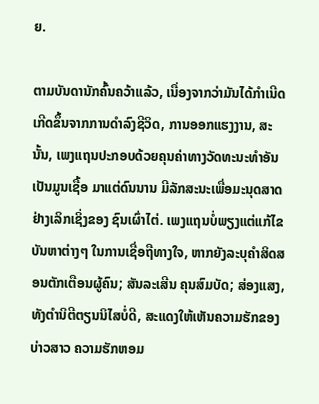ຍ.

ຕາມບັນດານັກຄົ້ນຄວ້າແລ້ວ, ເນື່ອງຈາກວ່າມັນໄດ້ກຳເນີດ ເກີດຂຶ້ນຈາກການດຳລົງຊີວິດ, ການອອກແຮງງານ, ສະນັ້ນ, ເພງແຖນປະກອບດ້ວຍຄຸນຄ່າທາງວັດທະນະທຳອັນ ເປັນມູນເຊື້ອ ມາແຕ່ດົນນານ ມີລັກສະນະເພື່ອມະນຸດສາດຢ່າງເລິກເຊິ່ງຂອງ ຊົນເຜົ່າໄຕ່. ເພງແຖນບ່ໍພຽງແຕ່ແກ້ໄຂບັນຫາຕ່າງໆ ໃນການເຊື່ອຖືທາງໃຈ, ຫາກຍັງລະບຸຄຳສິດສອນຕັກເຕືອນຜູ້ຄົນ; ສັນລະເສີນ ຄຸນສົມບັດ; ສ່ອງແສງ, ທັງຕຳນິຕີຕຽນນິໄສບໍ່ດີ, ສະແດງໃຫ້ເຫັນຄວາມຮັກຂອງບ່າວສາວ ຄວາມຮັກຫອມ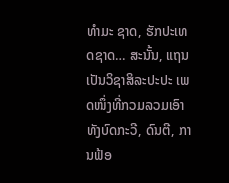ທຳມະ ຊາດ, ຮັກປະເທດຊາດ… ສະນັ້ນ, ແຖນເປັນວິຊາສິລະປະປະ ເພດໜຶ່ງທີ່ກວມລວມເອົາທັງບົດກະວີ, ດົນຕີ, ການຟ້ອ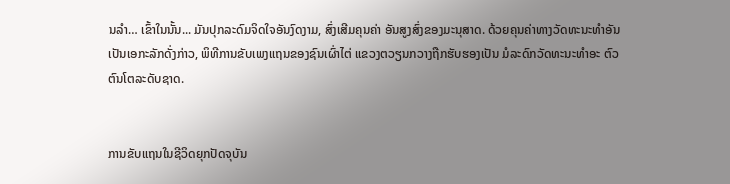ນລຳ… ເຂົ້າໃນນັ້ນ... ມັນປຸກລະດົມຈິດໃຈອັນງົດງາມ, ສົ່ງເສີມຄຸນຄ່າ ອັນສູງສົ່ງຂອງມະນຸສາດ. ດ້ວຍຄຸນຄ່າທາງວັດທະນະທຳອັນ ເປັນເອກະລັກດັ່ງກ່າວ, ພິທີການຂັບເພງແຖນຂອງຊົນເຜົ່າໄຕ່ ແຂວງຕວຽນກວາງຖືກຮັບຮອງເປັນ ມໍລະດົກວັດທະນະທຳອະ ຕົວຕົນໂຕລະດັບຊາດ.


ການຂັບແຖນໃນຊີວິດຍຸກປັດຈຸບັນ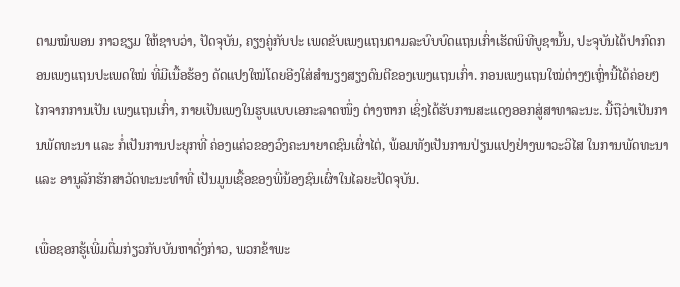ຕາມໝໍພອນ ກາວຊຽມ ໃຫ້ຊາບວ່າ, ປັດຈຸບັນ, ຄຽງຄູ່ກັບປະ ເພດຂັບເພງແຖນຕາມລະບົບບົດແຖນເກົ່າເຮັດພິທີບູຊານັ້ນ, ປະຈຸບັນໄດ້ປາກົດກອນເພງແຖນປະເພດໃໝ່ ທີ່ມີເນື້ອຮ້ອງ ດັດແປງໃໝ່ໂດຍອີງໃສ່ສຳນຽງສຽງດົນຕີຂອງເພງແຖນເກົ່າ. ກອນເພງແຖນໃໝ່ຕ່າງໆເຫຼົ່ານີ້ໄດ້ຄ່ອຍໆ ໄກຈາກການເປັນ ເພງແຖນເກົ່າ, ກາຍເປັນເພງໃນຮູບແບບເອກະລາດໜຶ່ງ ຕ່າງຫາກ ເຊິ່ງໄດ້ຮັບການສະແດງອອກສູ່ສາທາລະນະ. ນີ້ຖືວ່າເປັນການພັດທະນາ ແລະ ກໍ່ເປັນການປະຍຸກທີ່ ຄ່ອງແຄ່ວຂອງວົງຄະນາຍາດຊົນເຜົ່າໄຕ່, ພ້ອມທັງເປັນການປ່ຽນແປງຢ່າງພາວະວິໄສ ໃນການພັດທະນາ ແລະ ອານູລັກຮັກສາວັດທະນະທຳທີ່ ເປັນມູນເຊື້ອຂອງພີ່ນ້ອງຊົນເຜົ່າໃນໄລຍະປັດຈຸບັນ.

ເພື່ອຊອກຮູ້ເພີ່ມຕື່ມກ່ຽວກັບບັນຫາດັ່ງກ່າວ, ພວກຂ້າພະ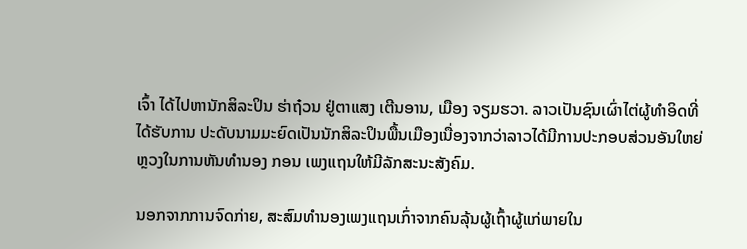ເຈົ້າ ໄດ້ໄປຫານັກສິລະປິນ ຮ່າຖ໋ວນ ຢູ່ຕາແສງ ເຕີນອານ, ເມືອງ ຈຽມຮວາ. ລາວເປັນຊົນເຜົ່າໄຕ່ຜູ້ທຳອິດທີ່ໄດ້ຮັບການ ປະດັບນາມມະຍົດເປັນນັກສິລະປິນພື້ນເມືອງເນື່ອງຈາກວ່າລາວໄດ້ມີການປະກອບສ່ວນອັນໃຫຍ່ຫຼວງໃນການຫັນທຳນອງ ກອນ ເພງແຖນໃຫ້ມີລັກສະນະສັງຄົມ.

ນອກຈາກການຈົດກ່າຍ, ສະສົມທຳນອງເພງແຖນເກົ່າຈາກຄົນລຸ້ນຜູ້ເຖົ້າຜູ້ແກ່ພາຍໃນ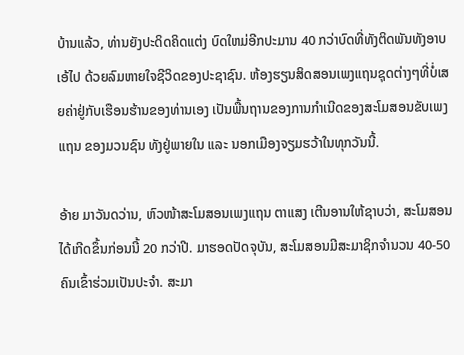ບ້ານແລ້ວ, ທ່ານຍັງປະດິດຄິດແຕ່ງ ບົດໃຫມ່ອີກປະມານ 40 ກວ່າບົດທີ່ທັງຕິດພັນທັງອາບເອ້ໄປ ດ້ວຍລົມຫາຍໃຈຊີວິດຂອງປະຊາຊົນ. ຫ້ອງຮຽນສິດສອນເພງແຖນຊຸດຕ່າງໆທີ່ບໍ່ເສຍຄ່າຢູ່ກັບເຮືອນຮ້ານຂອງທ່ານເອງ ເປັນພື້ນຖານຂອງການກຳເນີດຂອງສະໂມສອນຂັບເພງແຖນ ຂອງມວນຊົນ ທັງຢູ່ພາຍໃນ ແລະ ນອກເມືອງຈຽມຮວ້າໃນທຸກວັນນີ້.

ອ້າຍ ມາວັນດວ່ານ, ຫົວໜ້າສະໂມສອນເພງແຖນ ຕາແສງ ເຕີນອານໃຫ້ຊາບວ່າ, ສະໂມສອນໄດ້ເກີດຂຶ້ນກ່ອນນີ້ 20 ກວ່າປີ. ມາຮອດປັດຈຸບັນ, ສະໂມສອນມີສະມາຊິກຈຳນວນ 40-50 ຄົນເຂົ້າຮ່ວມເປັນປະຈຳ. ສະມາ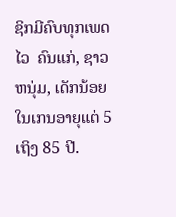ຊິກມີຄົບທຸກເພດໄວ  ຄົນແກ່, ຊາວຫນຸ່ມ, ເດັກນ້ອຍໃນເກນອາຍຸແຕ່ 5 ເຖິງ 85 ປີ.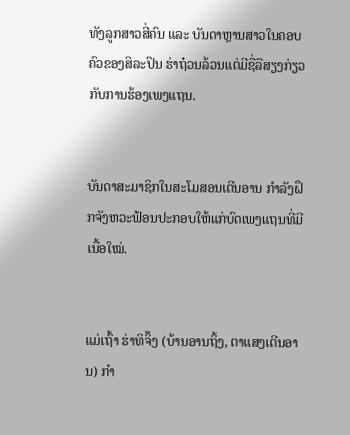ທັງລູກສາວສີ່ຄົນ ແລະ ບັນດາຫຼານສາວໃນຄອບຄົວຂອງສິລະປິນ ຮ່າຖ໋ວນລ້ວນແຕ່ມີຊື່ລືສຽງກ່ຽວກັບການຮ້ອງເພງແຖນ.


ບັນດາສະມາຊິກໃນສະໂມສອນເຕີນອານ ກຳລັງຝຶກຈັງຫວະຟ້ອນປະກອບໃຫ້ແກ່ບົດເພງແຖນທີ່ມີເນື້ອໃໝ່.


ແມ່ເຖົ້າ ຮ່າທິຈິ໊ງ (ບ້ານອານຖິ້ງ, ຕາແສງເຕີນອານ) ກຳ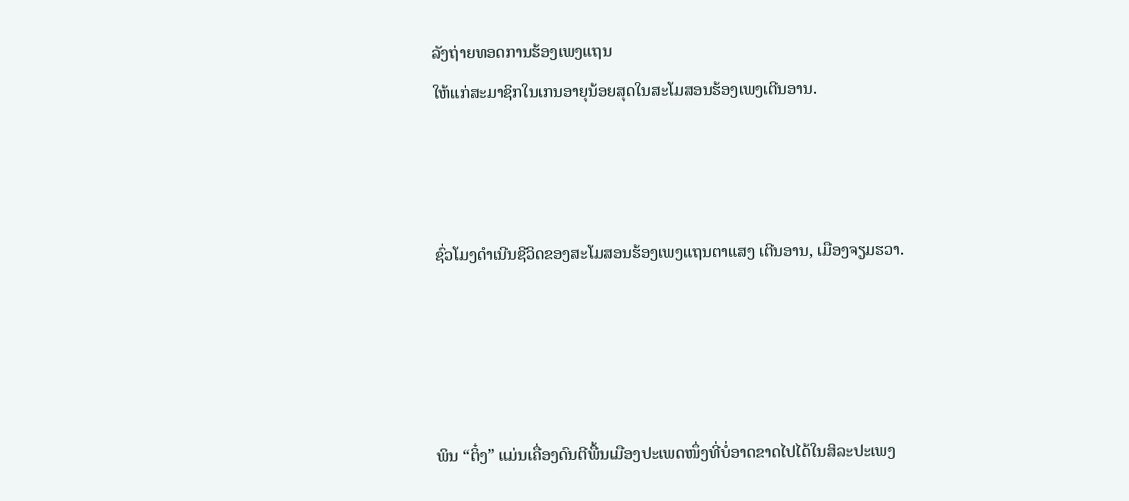ລັງຖ່າຍທອດການຮ້ອງເພງແຖນ
ໃຫ້ແກ່ສະມາຊິກໃນເກນອາຍຸນ້ອຍສຸດໃນສະໂມສອນຮ້ອງເພງເຕີນອານ.



ຊົ່ວໂມງດຳເນີນຊີວິດຂອງສະໂມສອນຮ້ອງເພງແຖນຕາແສງ ເຕີນອານ, ເມືອງຈຽມຮວາ.




ພິນ “ຕິ໋ງ” ແມ່ນເຄື່ອງດົນຕີພື້ນເມືອງປະເພດໜຶ່ງທີ່ບໍ່ອາດຂາດໄປໄດ້ໃນສິລະປະເພງ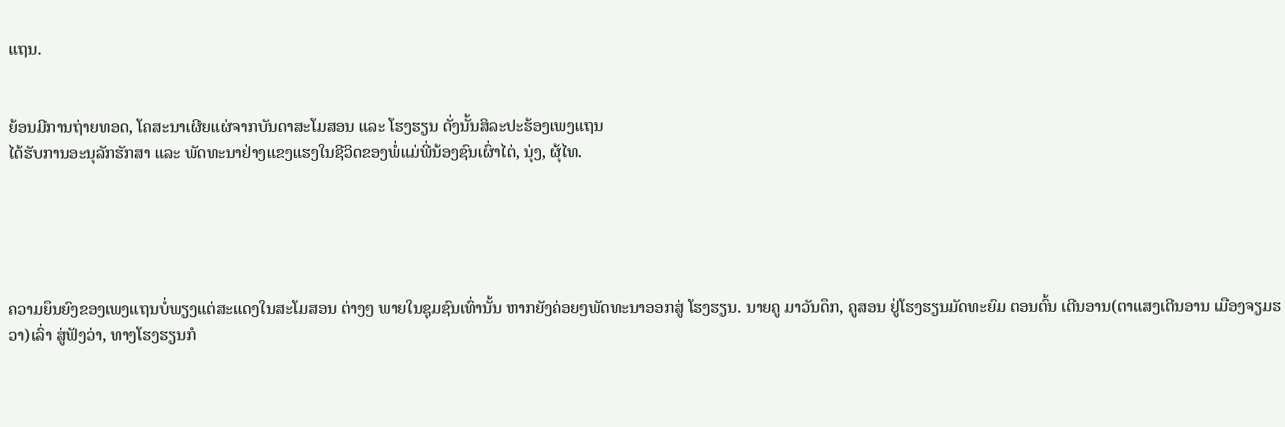ແຖນ.


ຍ້ອນມີການຖ່າຍທອດ, ໂຄສະນາເຜີຍແຜ່ຈາກບັນດາສະໂມສອນ ແລະ ໂຮງຮຽນ ດັ່ງນັ້ນສິລະປະຮ້ອງເພງແຖນ
ໄດ້ຮັບການອະນຸລັກຮັກສາ ແລະ ພັດທະນາຢ່າງແຂງແຮງໃນຊີວິດຂອງພໍ່ແມ່ພີ່ນ້ອງຊົນເຜົ່າໄຕ່, ນຸ່ງ, ຜຸ້ໄທ.





ຄວາມຍຶນຍົງຂອງເພງແຖນບ່ໍພຽງແຕ່ສະແດງໃນສະໂມສອນ ຕ່າງໆ ພາຍໃນຊຸມຊົນເທົ່ານັ້ນ ຫາກຍັງຄ່ອຍໆພັດທະນາອອກສູ່ ໂຮງຮຽນ. ນາຍຄູ ມາວັນດຶກ, ຄູສອນ ຢູ່ໂຮງຮຽນມັດທະຍົມ ຕອນຕົ້ນ ເຕີນອານ(ຕາແສງເຕີນອານ ເມືອງຈຽມຮວາ)ເລົ່າ ສູ່ຟັງວ່າ, ທາງໂຮງຮຽນກໍ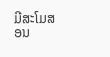ມີສະໂມສອນ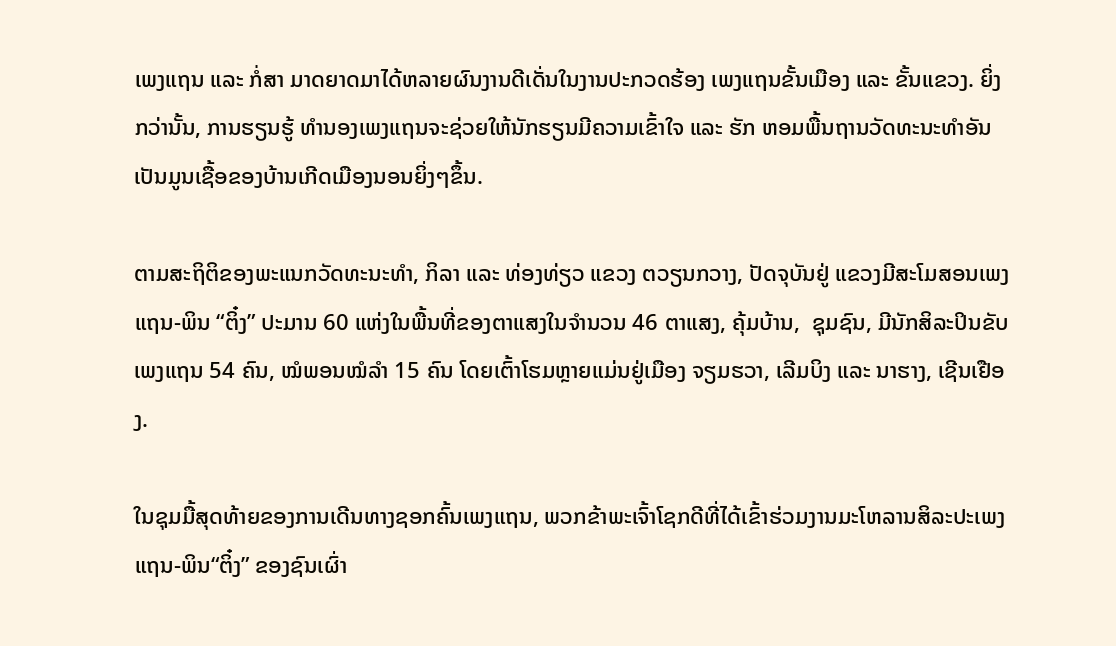ເພງແຖນ ແລະ ກໍ່ສາ ມາດຍາດມາໄດ້ຫລາຍຜົນງານດີເດັ່ນໃນງານປະກວດຮ້ອງ ເພງແຖນຂັ້ນເມືອງ ແລະ ຂັ້ນແຂວງ. ຍິ່ງກວ່ານັ້ນ, ການຮຽນຮູ້ ທຳນອງເພງແຖນຈະຊ່ວຍໃຫ້ນັກຮຽນມີຄວາມເຂົ້າໃຈ ແລະ ຮັກ ຫອມພື້ນຖານວັດທະນະທຳອັນເປັນມູນເຊື້ອຂອງບ້ານເກີດເມືອງນອນຍິ່ງໆຂຶ້ນ.

ຕາມສະຖິຕິຂອງພະແນກວັດທະນະທຳ, ກິລາ ແລະ ທ່ອງທ່ຽວ ແຂວງ ຕວຽນກວາງ, ປັດຈຸບັນຢູ່ ແຂວງມີສະໂມສອນເພງແຖນ-ພິນ “ຕິ໋ງ” ປະມານ 60 ແຫ່ງໃນພື້ນທີ່ຂອງຕາແສງໃນຈຳນວນ 46 ຕາແສງ, ຄຸ້ມບ້ານ,  ຊຸມຊົນ, ມີນັກສິລະປິນຂັບເພງແຖນ 54 ຄົນ, ໝໍພອນໝໍລຳ 15 ຄົນ ໂດຍເຕົ້າໂຮມຫຼາຍແມ່ນຢູ່ເມືອງ ຈຽມຮວາ, ເລີມບິງ ແລະ ນາຮາງ, ເຊີນເຢືອງ.

ໃນຊຸມມື້ສຸດທ້າຍຂອງການເດີນທາງຊອກຄົ້ນເພງແຖນ, ພວກຂ້າພະເຈົ້າໂຊກດີທີ່ໄດ້ເຂົ້າຮ່ວມງານມະໂຫລານສິລະປະເພງແຖນ-ພິນ“ຕິ໋ງ” ຂອງຊົນເຜົ່າ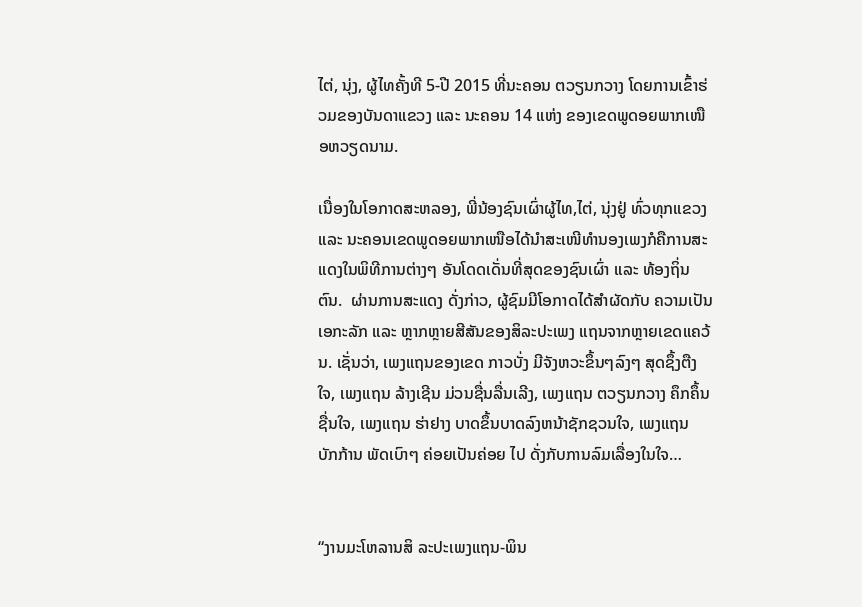ໄຕ່, ນຸ່ງ, ຜູ້ໄທຄັ້ງທີ 5-ປີ 2015 ທີ່ນະຄອນ ຕວຽນກວາງ ໂດຍການເຂົ້າຮ່ວມຂອງບັນດາແຂວງ ແລະ ນະຄອນ 14 ແຫ່ງ ຂອງເຂດພູດອຍພາກເໜືອຫວຽດນາມ.

ເນື່ອງໃນໂອກາດສະຫລອງ, ພີ່ນ້ອງຊົນເຜົ່າຜູ້ໄທ,ໄຕ່, ນຸ່ງຢູ່ ທົ່ວທຸກແຂວງ ແລະ ນະຄອນເຂດພູດອຍພາກເໜືອໄດ້ນຳສະເໜີທຳນອງເພງກໍຄືການສະແດງໃນພິທີການຕ່າງໆ ອັນໂດດເດັ່ນທີ່ສຸດຂອງຊົນເຜົ່າ ແລະ ທ້ອງຖິ່ນຕົນ.  ຜ່ານການສະແດງ ດັ່ງກ່າວ, ຜູ້ຊົມມີໂອກາດໄດ້ສຳຜັດກັບ ຄວາມເປັນເອກະລັກ ແລະ ຫຼາກຫຼາຍສີສັນຂອງສິລະປະເພງ ແຖນຈາກຫຼາຍເຂດແຄວ້ນ. ເຊັ່ນວ່າ, ເພງແຖນຂອງເຂດ ກາວບັ່ງ ມີຈັງຫວະຂຶ້ນໆລົງໆ ສຸດຊຶ້ງຕືງໃຈ, ເພງແຖນ ລ້າງເຊີນ ມ່ວນຊື່ນລື່ນເລີງ, ເພງແຖນ ຕວຽນກວາງ ຄຶກຄຶ້ນຊື່ນໃຈ, ເພງແຖນ ຮ່າຢາງ ບາດຂຶ້ນບາດລົງຫນ້າຊັກຊວນໃຈ, ເພງແຖນ ບັກກ້ານ ພັດເບົາໆ ຄ່ອຍເປັນຄ່ອຍ ໄປ ດັ່ງກັບການລົມເລື່ອງໃນໃຈ…


“ງານມະໂຫລານສິ ລະປະເພງແຖນ-ພິນ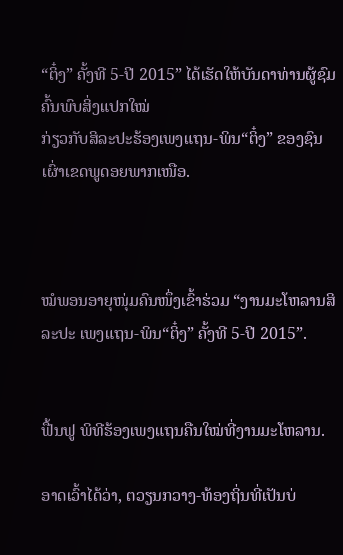“ຕິ໋ງ” ຄັ້ງທີ 5-ປີ 2015” ໄດ້ເຮັດໃຫ້ບັນດາທ່ານຜູ້ຊົມຄົ້ນພົບສິ່ງແປກໃໝ່
ກ່ຽວກັບສິລະປະຮ້ອງເພງແຖນ-ພິນ“ຕິ໋ງ” ຂອງຊົນເຜົ່າເຂດພູດອຍພາກເໜືອ.



ໝໍພອນອາຍຸໜຸ່ມຄົນໜຶ່ງເຂົ້າຮ່ວມ “ງານມະໂຫລານສິລະປະ ເພງແຖນ-ພິນ“ຕິ໋ງ” ຄັ້ງທີ 5-ປີ 2015”.


ຟື້ນຟູ ພິທີຮ້ອງເພງແຖນຄືນໃໝ່ທີ່ງານມະໂຫລານ.

ອາດເວົ້າໄດ້ວ່າ, ຕວຽນກວາງ-ທ້ອງຖິ່ນທີ່ເປັນບ່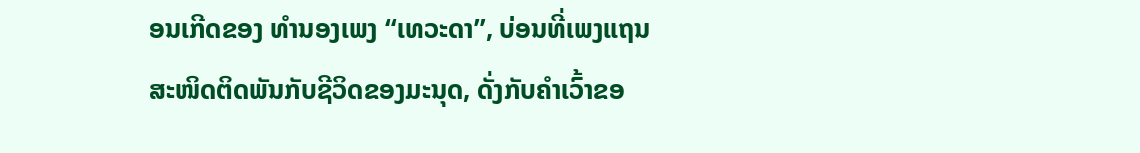ອນເກີດຂອງ ທຳນອງເພງ “ເທວະດາ”, ບ່ອນທີ່ເພງແຖນສະໜິດຕິດພັນກັບຊີວິດຂອງມະນຸດ, ດັ່ງກັບຄຳເວົ້າຂອ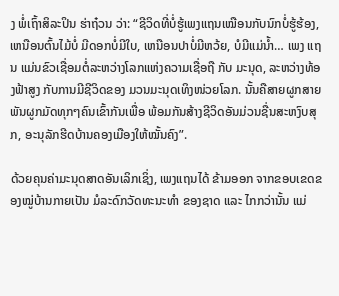ງ ພ່ໍເຖົ້າສິລະປິນ ຮ່າຖ໋ວນ ວ່າ: “ຊີວິດທີ່ບ່ໍຮູ້ເພງແຖນເໝືອນກັບນົກບ່ໍຮູ້ຮ້ອງ, ເຫນືອນຕົ້ນໄມ້ບ່ໍ ມີດອກບໍ່ມີໃບ, ເຫນືອນປາບ່ໍມີຫວ້ຍ, ບໍມີແມ່ນ້ຳ… ເພງ ແຖນ ແມ່ນຂົວເຊື່ອມຕ່ໍລະຫວ່າງໂລກແຫ່ງຄວາມເຊື່ອຖື ກັບ ມະນຸດ, ລະຫວ່າງທ້ອງຟ້າສູງ ກັບການມີຊີວິດຂອງ ມວນມະນຸດເທິງໜ່ວຍໂລກ. ນັ້ນຄືສາຍຜູກສາຍພັນຜູກມັດທຸກໆຄົນເຂົ້າກັນເພື່ອ ພ້ອມກັນສ້າງຊີວິດອັນມ່ວນຊື່ນສະຫງົບສຸກ, ອະນຸລັກຮີດບ້ານຄອງເມືອງໃຫ້ໝັ້ນຄົງ”.

ດ້ວຍຄຸນຄ່າມະນຸດສາດອັນເລິກເຊິ່ງ, ເພງແຖນໄດ້ ຂ້າມອອກ ຈາກຂອບເຂດຂອງໝູ່ບ້ານກາຍເປັນ ມໍລະດົກວັດທະນະທຳ ຂອງຊາດ ແລະ ໄກກວ່ານັ້ນ ແມ່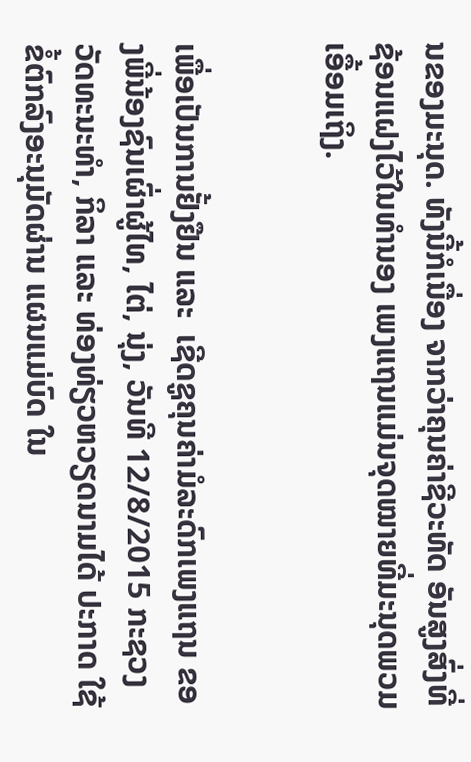ນຂອງມະນຸດ. ທັງນີ້ກໍເນື່ອງ ຈາກວ່າຄຸນຄ່າຊີວະທັດ ອັນສູງສົ່ງທີ່ຊ້ອນແຝງໄວ້ໃນທຳນອງ ເພງແຖນແມ່ນຈຸດໝາຍທີ່ມະນຸດພວມເອື້ອມເຖິງ.


ເພື່ອເປັນການຢັ້ງຢືນ ແລະ  ເຊີດຊູຄຸນຄ່າມໍລະດົກເພງແຖນ ຂອງພີ່ນ້ອງຊົນເຜົ່າຜູ້ໄທ, ໄຕ່, ນຸ່ງ, ວັນທີ 12/8/2015 ກະຊວງ  ວັດທະນະທຳ, ກິລາ ແລະ ທ່ອງທ່ຽວຫວຽດນາມໄດ້ ປະກາດ ໃຊ້ຂໍ້ຕົກລົງອະນຸມັດຜ່ານ ແຜນແມ່ບົດ ໃນ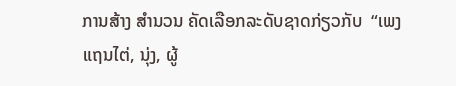ການສ້າງ ສຳນວນ ຄັດເລືອກລະດັບຊາດກ່ຽວກັບ  “ເພງແຖນໄຕ່, ນຸ່ງ, ຜູ້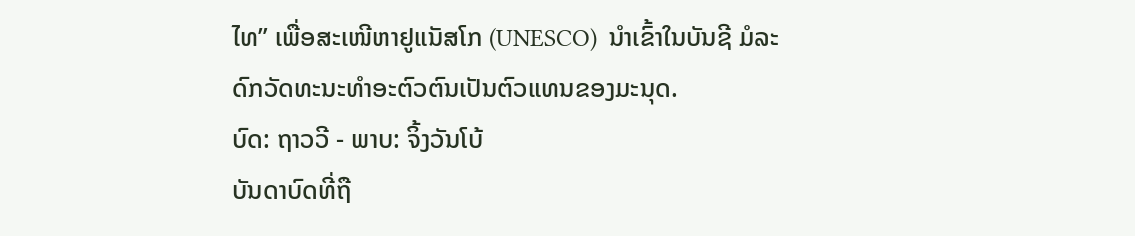ໄທ” ເພື່ອສະເໜີຫາຢູແນັສໂກ (UNESCO)  ນຳເຂົ້າໃນບັນຊີ ມໍລະ ດົກວັດທະນະທຳອະຕົວຕົນເປັນຕົວແທນຂອງມະນຸດ.
ບົດ: ຖາວວີ - ພາບ: ຈິ້ງວັນໂບ້
ບັນດາບົດທີ່ຖື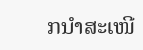ກນຳສະເໜີ